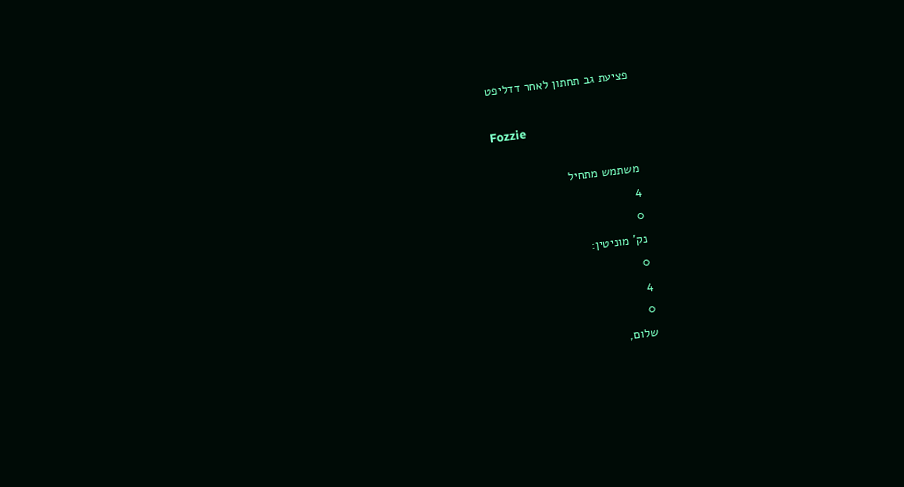פציעת גב תחתון לאחר דדליפט

Fozzie

משתמש מתחיל
4
0
נק' מוניטין:
0
4
0
שלום,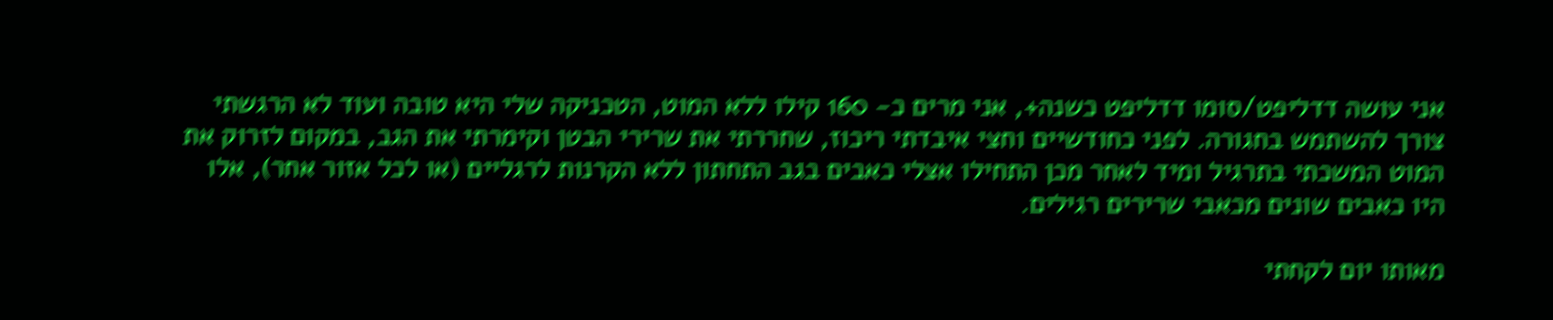אני עושה דדליפט/סומו דדליפט כשנה+, אני מרים כ- 160 קילו ללא המוט, הטכניקה שלי היא טובה ועוד לא הרגשתי צורך להשתמש בחגורה. לפני כחודשיים וחצי איבדתי ריכוז, שחררתי את שרירי הבטן וקימרתי את הגב, במקום לזרוק את המוט המשכתי בתרגיל ומיד לאחר מכן התחילו אצלי כאבים בגב התחתון ללא הקרנות לרגליים (או לכל אזור אחר), אלו היו כאבים שונים מכאבי שרירים רגילים.

מאותו יום לקחתי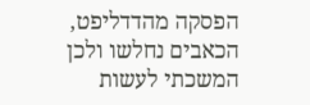הפסקה מהדדליפט, הכאבים נחלשו ולכן המשכתי לעשות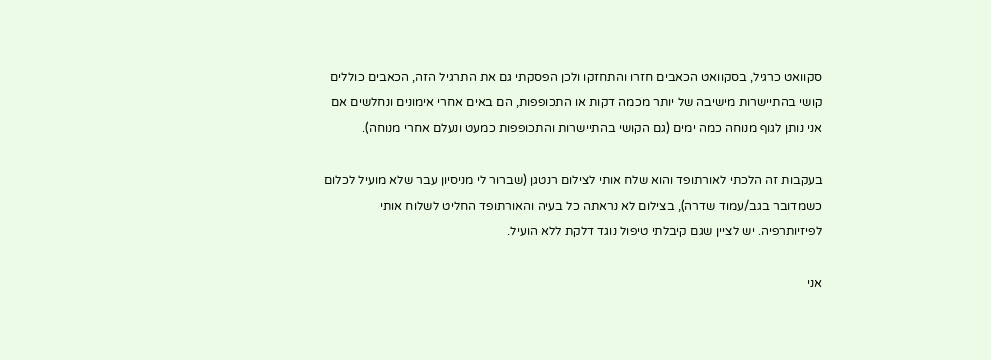סקוואט כרגיל, בסקוואט הכאבים חזרו והתחזקו ולכן הפסקתי גם את התרגיל הזה, הכאבים כוללים קושי בהתיישרות מישיבה של יותר מכמה דקות או התכופפות, הם באים אחרי אימונים ונחלשים אם אני נותן לגוף מנוחה כמה ימים (גם הקושי בהתיישרות והתכופפות כמעט ונעלם אחרי מנוחה).

בעקבות זה הלכתי לאורתופד והוא שלח אותי לצילום רנטגן (שברור לי מניסיון עבר שלא מועיל לכלום כשמדובר בגב/עמוד שדרה), בצילום לא נראתה כל בעיה והאורתופד החליט לשלוח אותי לפיזיותרפיה. יש לציין שגם קיבלתי טיפול נוגד דלקת ללא הועיל.

אני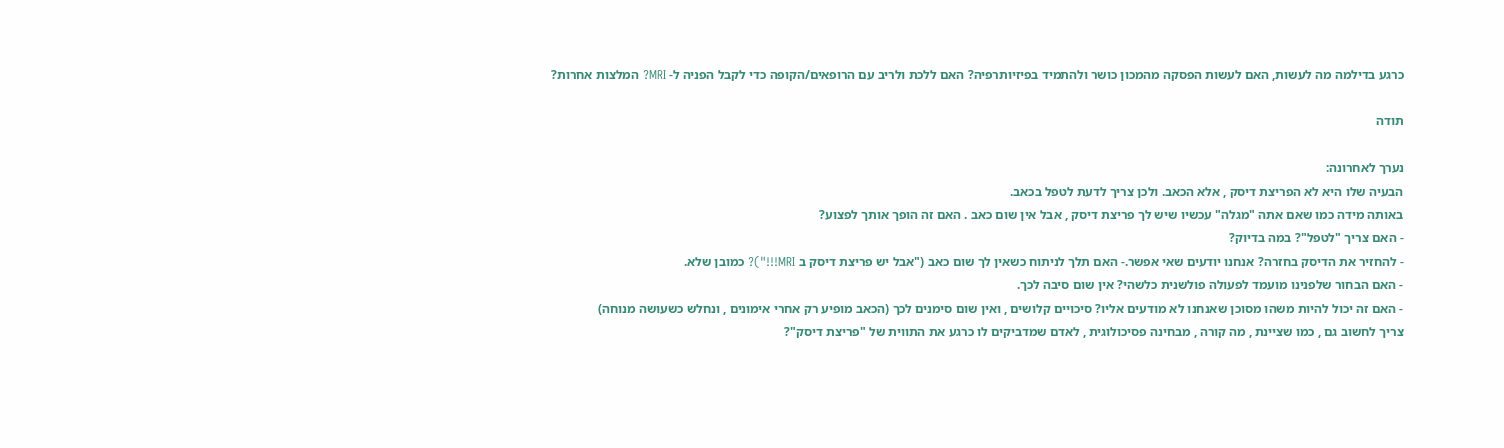כרגע בדילמה מה לעשות, האם לעשות הפסקה מהמכון כושר ולהתמיד בפיזיותרפיה? האם ללכת ולריב עם הרופאים/הקופה כדי לקבל הפניה ל- MRI? המלצות אחרות?

תודה

נערך לאחרונה:
הבעיה שלו היא לא הפריצת דיסק , אלא הכאב. ולכן צריך לדעת לטפל בכאב.
באותה מידה כמו שאם אתה "מגלה" עכשיו שיש לך פריצת דיסק , אבל אין שום כאב . האם זה הופך אותך לפצוע?
- האם צריך "לטפל"? במה בדיוק?
- להחזיר את הדיסק בחזרה? אנחנו יודעים שאי אפשר.- האם תלך לניתוח כשאין לך שום כאב ("אבל יש פריצת דיסק ב MRI!!!")? כמובן שלא.
- האם הבחור שלפנינו מועמד לפעולה פולשנית כלשהי? אין שום סיבה לכך.
- האם זה יכול להיות משהו מסוכן שאנחנו לא מודעים אליו? סיכויים קלושים , ואין שום סימנים לכך (הכאב מופיע רק אחרי אימונים , ונחלש כשעושה מנוחה)
צריך לחשוב גם , כמו שציינת , מה קורה , מבחינה פסיכולוגית , לאדם שמדביקים לו כרגע את התווית של "פריצת דיסק"?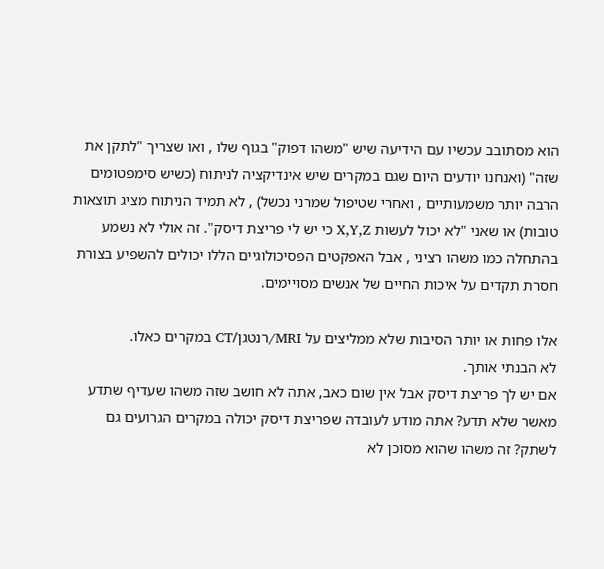הוא מסתובב עכשיו עם הידיעה שיש "משהו דפוק" בגוף שלו , ואו שצריך "לתקן את שזה" (ואנחנו יודעים היום שגם במקרים שיש אינדיקציה לניתוח (כשיש סימפטומים הרבה יותר משמעותיים , ואחרי שטיפול שמרני נכשל) , לא תמיד הניתוח מציג תוצאות טובות) או שאני "לא יכול לעשות X,Y,Z כי יש לי פריצת דיסק". זה אולי לא נשמע בהתחלה כמו משהו רציני , אבל האפקטים הפסיכולוגיים הללו יכולים להשפיע בצורת חסרת תקדים על איכות החיים של אנשים מסויימים.

אלו פחות או יותר הסיבות שלא ממליצים על MRI/רנטגן/CT במקרים כאלו.
לא הבנתי אותך.
אם יש לך פריצת דיסק אבל אין שום כאב, אתה לא חושב שזה משהו שעדיף שתדע מאשר שלא תדע? אתה מודע לעובדה שפריצת דיסק יכולה במקרים הגרועים גם לשתק? זה משהו שהוא מסוכן לא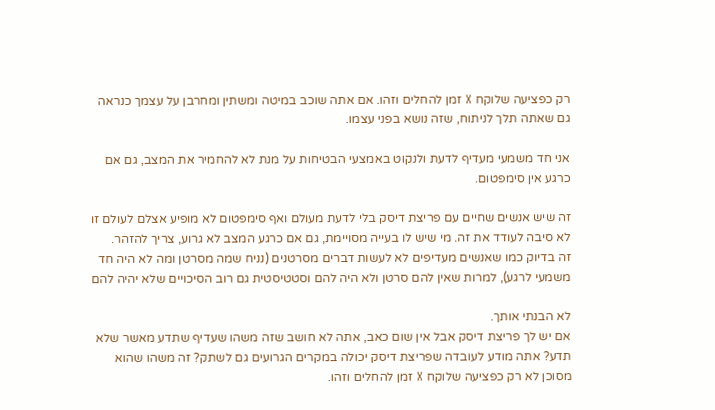רק כפציעה שלוקח X זמן להחלים וזהו. אם אתה שוכב במיטה ומשתין ומחרבן על עצמך כנראה גם שאתה תלך לניתוח, שזה נושא בפני עצמו.

אני חד משמעי מעדיף לדעת ולנקוט באמצעי הבטיחות על מנת לא להחמיר את המצב, גם אם כרגע אין סימפטום.

זה שיש אנשים שחיים עם פריצת דיסק בלי לדעת מעולם ואף סימפטום לא מופיע אצלם לעולם זו לא סיבה לעודד את זה. מי שיש לו בעייה מסויימת, גם אם כרגע המצב לא גרוע, צריך להזהר.
זה בדיוק כמו שאנשים מעדיפים לא לעשות דברים מסרטנים (נניח שמה מסרטן ומה לא היה חד משמעי לרגע), למרות שאין להם סרטן ולא היה להם וסטטיסטית גם רוב הסיכויים שלא יהיה להם

לא הבנתי אותך.
אם יש לך פריצת דיסק אבל אין שום כאב, אתה לא חושב שזה משהו שעדיף שתדע מאשר שלא תדע? אתה מודע לעובדה שפריצת דיסק יכולה במקרים הגרועים גם לשתק? זה משהו שהוא מסוכן לא רק כפציעה שלוקח X זמן להחלים וזהו.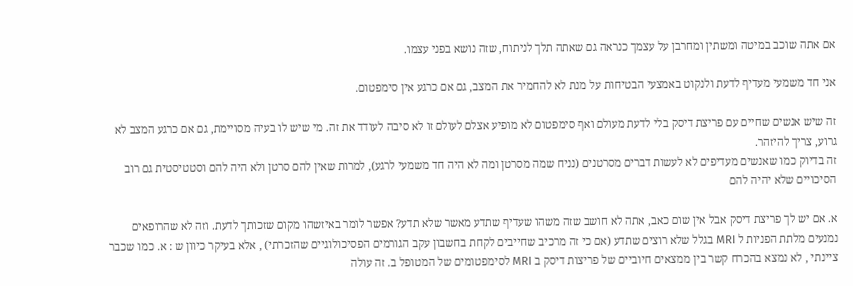אם אתה שוכב במיטה ומשתין ומחרבן על עצמך כנראה גם שאתה תלך לניתוח, שזה נושא בפני עצמו.

אני חד משמעי מעדיף לדעת ולנקוט באמצעי הבטיחות על מנת לא להחמיר את המצב, גם אם כרגע אין סימפטום.

זה שיש אנשים שחיים עם פריצת דיסק בלי לדעת מעולם ואף סימפטום לא מופיע אצלם לעולם זו לא סיבה לעודד את זה. מי שיש לו בעיה מסויימת, גם אם כרגע המצב לא גרוע, צריך להיזהר.
זה בדיוק כמו שאנשים מעדיפים לא לעשות דברים מסרטנים (נניח שמה מסרטן ומה לא היה חד משמעי לרגע), למרות שאין להם סרטן ולא היה להם וסטטיסטית גם רוב הסיכויים שלא יהיה להם

א. אם יש לך פריצת דיסק אבל אין שום כאב, אתה לא חושב שזה משהו שעדיף שתדע מאשר שלא תדע? אפשר לומר באיזשהו מקום שזכותך לדעת. וזה לא שהרופאים נמנעים מלתת הפניות ל MRI בגלל שלא רוצים שתדע (אם כי זה מרכיב שחייבים לקחת בחשבון עקב הגורמים הפסיכולוגיים שהזכרתי) , אלא בעיקר כיוון ש : א. כמו שכבר ציינתי , לא נמצא בהכרח קשר בין ממצאים חיוביים של פריצות דיסק ב MRI לסימפטומים של המטופל ב. זה עולה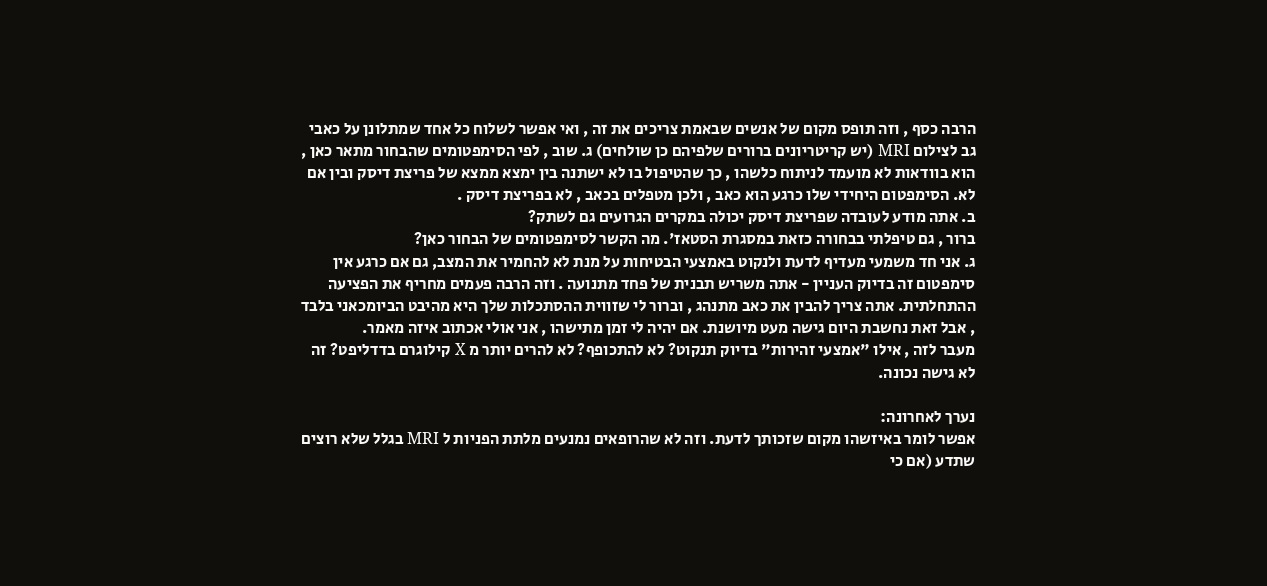הרבה כסף , וזה תופס מקום של אנשים שבאמת צריכים את זה , ואי אפשר לשלוח כל אחד שמתלונן על כאבי גב לצילום MRI (יש קריטריונים ברורים שלפיהם כן שולחים) ג. שוב , לפי הסימפטומים שהבחור מתאר כאן , הוא בוודאות לא מועמד לניתוח כלשהו , כך שהטיפול בו לא ישתנה בין ימצא ממצא של פריצת דיסק ובין אם לא. הסימפטום היחידי שלו כרגע הוא כאב , ולכן מטפלים בכאב , לא בפריצת דיסק .
ב. אתה מודע לעובדה שפריצת דיסק יכולה במקרים הגרועים גם לשתק?
ברור , גם טיפלתי בבחורה כזאת במסגרת הסטאז'. מה הקשר לסימפטומים של הבחור כאן?
ג. אני חד משמעי מעדיף לדעת ולנקוט באמצעי הבטיחות על מנת לא להחמיר את המצב, גם אם כרגע אין סימפטום זה בדיוק העניין - אתה משריש תבנית של פחד מתנועה . וזה הרבה פעמים מחריף את הפציעה ההתחלתית. אתה צריך להבין את כאב מתנהג , וברור לי שזווית ההסתכלות שלך היא מהיבט הביומכאני בלבד , אבל זאת נחשבת היום גישה מעט מיושנת. אם יהיה לי זמן מתישהו , אני אולי אכתוב איזה מאמר.
מעבר לזה , אילו "אמצעי זהירות" בדיוק תנקוט? לא להתכופף? לא להרים יותר מ X קילוגרם בדדליפט? זה לא גישה נכונה.

נערך לאחרונה:
אפשר לומר באיזשהו מקום שזכותך לדעת. וזה לא שהרופאים נמנעים מלתת הפניות ל MRI בגלל שלא רוצים שתדע (אם כי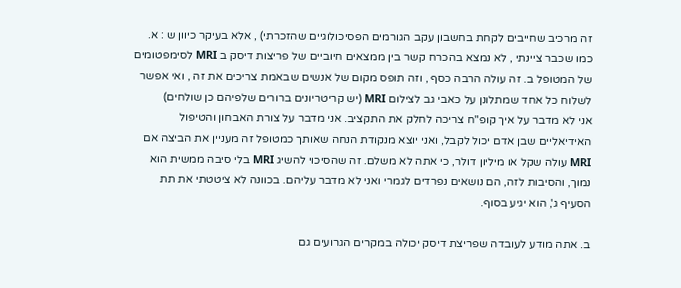זה מרכיב שחייבים לקחת בחשבון עקב הגורמים הפסיכולוגיים שהזכרתי) , אלא בעיקר כיוון ש : א. כמו שכבר ציינתי , לא נמצא בהכרח קשר בין ממצאים חיוביים של פריצות דיסק ב MRI לסימפטומים של המטופל ב. זה עולה הרבה כסף , וזה תופס מקום של אנשים שבאמת צריכים את זה , ואי אפשר לשלוח כל אחד שמתלונן על כאבי גב לצילום MRI (יש קריטריונים ברורים שלפיהם כן שולחים)
אני לא מדבר על איך קופ"ח צריכה לחלק את התקציב. אני מדבר על צורת האבחון והטיפול האידיאליים שבן אדם יכול לקבל, ואני יוצא מנקודת הנחה שאותך כמטופל זה מעניין את הביצה אם MRI עולה שקל או מיליון דולר, כי אתה לא משלם. זה שהסיכוי להשיג MRI בלי סיבה ממשית הוא נמוך, והסיבות לזה, הם נושאים נפרדים לגמרי ואני לא מדבר עליהם. בכוונה לא ציטטתי את תת הסעיף ג', הוא יגיע בסוף.

ב. אתה מודע לעובדה שפריצת דיסק יכולה במקרים הגרועים גם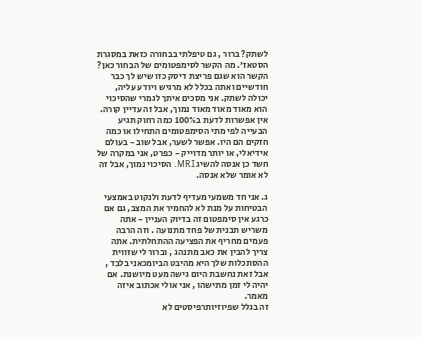לשתק? ברור , גם טיפלתי בבחורה כזאת במסגרת הסטאז'. מה הקשר לסימפטומים של הבחור כאן?
הקשר הוא שגם פריצת דיסק כזו שיש לך כבר חודשיים ואתה בכלל לא מרגיש ויודע עליה, יכולה לשתק. אני מסכים איתך לגמרי שהסיכוי הוא מאוד מאוד מאוד נמוך, אבל זה עדיין קורה. אין אפשרות לדעת ב100% כמה רחוק תגיע הבעייה לפי מתי הסימפטומים התחילו או כמה חזקים הם היו. אפשר לשער, אבל שוב - בעולם אידיאלי, או יותר מדוייק - כפרט, אני במקרה של חשד כן אנסה להשיג MRI. הסיכוי נמוך, אבל זה לא אומר שלא אנסה.

ג. אני חד משמעי מעדיף לדעת ולנקוט באמצעי הבטיחות על מנת לא להחמיר את המצב, גם אם כרגע אין סימפטום זה בדיוק העניין - אתה משריש תבנית של פחד מתנועה . וזה הרבה פעמים מחריף את הפציעה ההתחלתית. אתה צריך להבין את כאב מתנהג , וברור לי שזווית ההסתכלות שלך היא מהיבט הביומכאני בלבד , אבל זאת נחשבת היום גישה מעט מיושנת. אם יהיה לי זמן מתישהו , אני אולי אכתוב איזה מאמר.
זה בגלל שפיוזיותרפיסטים לא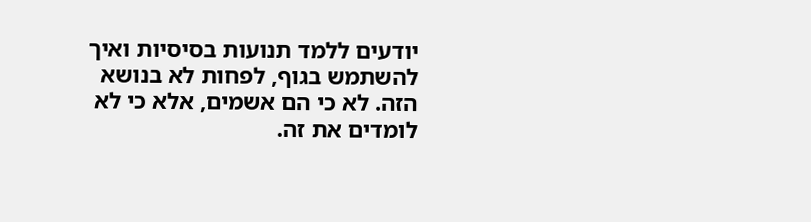יודעים ללמד תנועות בסיסיות ואיך להשתמש בגוף, לפחות לא בנושא הזה. לא כי הם אשמים, אלא כי לא לומדים את זה.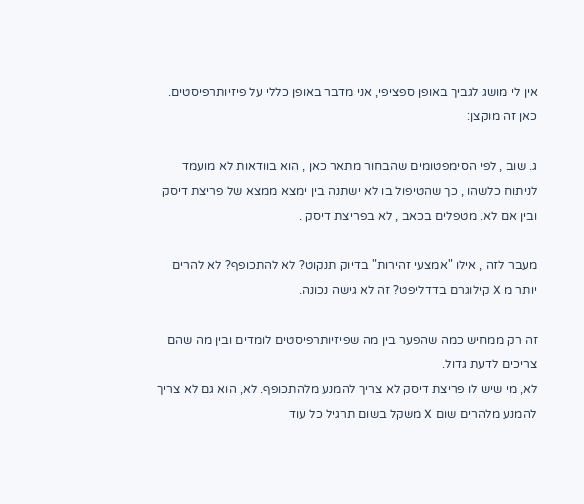אין לי מושג לגביך באופן ספציפי, אני מדבר באופן כללי על פיזיותרפיסטים. כאן זה מוקצן:

ג. שוב , לפי הסימפטומים שהבחור מתאר כאן , הוא בוודאות לא מועמד לניתוח כלשהו , כך שהטיפול בו לא ישתנה בין ימצא ממצא של פריצת דיסק ובין אם לא. מטפלים בכאב , לא בפריצת דיסק .

מעבר לזה , אילו "אמצעי זהירות" בדיוק תנקוט? לא להתכופף? לא להרים יותר מ X קילוגרם בדדליפט? זה לא גישה נכונה.

זה רק ממחיש כמה שהפער בין מה שפיזיותרפיסטים לומדים ובין מה שהם צריכים לדעת גדול.
לא, מי שיש לו פריצת דיסק לא צריך להמנע מלהתכופף. לא, הוא גם לא צריך להמנע מלהרים שום X משקל בשום תרגיל כל עוד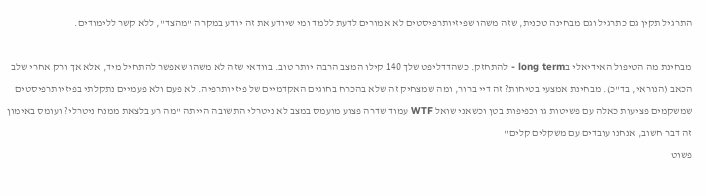התרגיל תקין גם כתרגיל וגם מבחינה טכנית, שזה משהו שפיזיותרפיסטים לא אמורים לדעת ללמד ומי שיודע את זה יודע במקרה "מהצד", ללא קשר ללימודים.

מבחינת מה הטיפול האידיאלי בlong term - להתחזק. כשהדדליפט שלך 140 קילו המצב הרבה יותר טוב. בוודאי שזה לא משהו שאפשר להתחיל מיד, אלא אך ורק אחרי שלב הכאב (הנוראי, בד"כ). מבחינת אמצעי בטיחות? זה דיי ברור, ומה שמצחיק זה שלא בהכרח בחוגים האקדמיים של פיזיותרפיה. לא פעם ולא פעמיים נתקלתי בפיזיותרפיסטים שמשקמים פציעות כאלה עם פשיטות גו וכפיפות בטן וכשאני שואל WTF עמוד שדרה פצוע מועמס במצב לא ניטרלי התשובה הייתה "מה רע בלצאת ממנח ניטרלי? ועומס באימון זה דבר חשוב, אנחנו עובדים עם משקלים קלים"
פשוט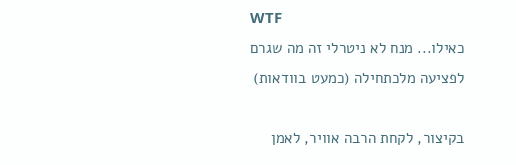WTF
כאילו... מנח לא ניטרלי זה מה שגרם לפציעה מלכתחילה (כמעט בוודאות)

בקיצור, לקחת הרבה אוויר, לאמן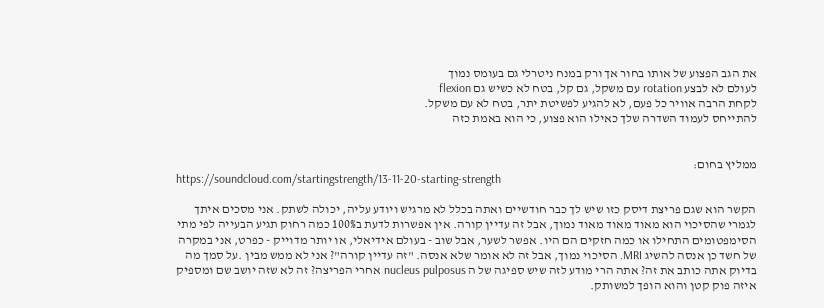את הגב הפצוע של אותו בחור אך ורק במנח ניטרלי גם בעומס נמוך
לעולם לא לבצע rotation עם משקל, גם קל, בטח לא כשיש גם flexion
לקחת הרבה אוויר כל פעם, לא להגיע לפשיטת יתר, בטח לא עם משקל.
להתייחס לעמוד השדרה שלך כאילו הוא פצוע, כי הוא באמת כזה


ממליץ בחום:
https://soundcloud.com/startingstrength/13-11-20-starting-strength

הקשר הוא שגם פריצת דיסק כזו שיש לך כבר חודשיים ואתה בכלל לא מרגיש ויודע עליה, יכולה לשתק. אני מסכים איתך לגמרי שהסיכוי הוא מאוד מאוד מאוד נמוך, אבל זה עדיין קורה. אין אפשרות לדעת ב100% כמה רחוק תגיע הבעייה לפי מתי הסימפטומים התחילו או כמה חזקים הם היו. אפשר לשער, אבל שוב - בעולם אידיאלי, או יותר מדוייק - כפרט, אני במקרה של חשד כן אנסה להשיג MRI. הסיכוי נמוך, אבל זה לא אומר שלא אנסה. "זה עדיין קורה"? אני לא ממש מבין .על סמך מה בדיוק אתה כותב את זה? אתה הרי מודע לזה שיש ספיגה של ה nucleus pulposus אחרי הפריצה? זה לא שזה יושב שם ומספיק איזה פוק קטן והוא הופך למשותק.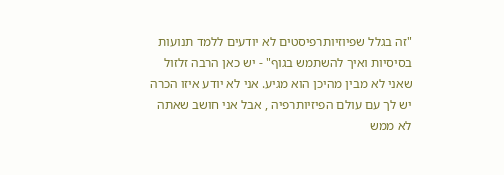"זה בגלל שפיוזיותרפיסטים לא יודעים ללמד תנועות בסיסיות ואיך להשתמש בגוף" - יש כאן הרבה זלזול שאני לא מבין מהיכן הוא מגיע. אני לא יודע איזו הכרה יש לך עם עולם הפיזיותרפיה , אבל אני חושב שאתה לא ממש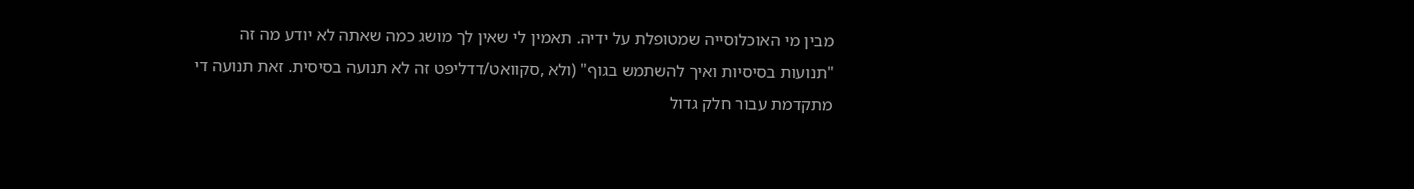מבין מי האוכלוסייה שמטופלת על ידיה. תאמין לי שאין לך מושג כמה שאתה לא יודע מה זה "תנועות בסיסיות ואיך להשתמש בגוף" (ולא ,סקוואט/דדליפט זה לא תנועה בסיסית. זאת תנועה די מתקדמת עבור חלק גדול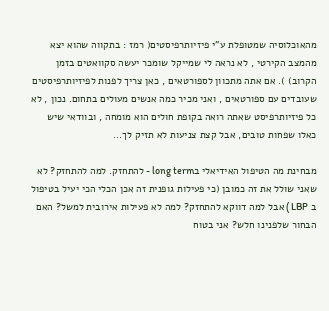מהאוכלוסיה שמטופלת ע"י פיזיותרפיסטים( רמז : בתקווה שהוא יצא מהמצב הקירטי , לא נראה לי שמייקל שומכר יעשה סקוואטים בזמן הקרוב) ). אם אתה מתכוון לספורטאים , כאן צריך לפנות לפיזיותרפיסטים שעובדים עם ספורטאים , ואני מכיר כמה אנשים מעולים בתחום. נכון , לא כל פיזיותרפיסט שאתה רואה בקופת חולים הוא מומחה , ובוודאי שיש כאלו שפחות טובים, אבל קצת צניעות לא תזיק לך...

מבחינת מה הטיפול האידיאלי בlong term - להתחזק. למה להתחזק? לא שאני שולל את זה כמובן (כי פעילות גופנית זה אכן הכלי הכי יעיל בטיפול ב LBP ) אבל למה דווקא להתחזק? למה לא פעילות אירובית למשל? האם הבחור שלפנינו חלש? אני בטוח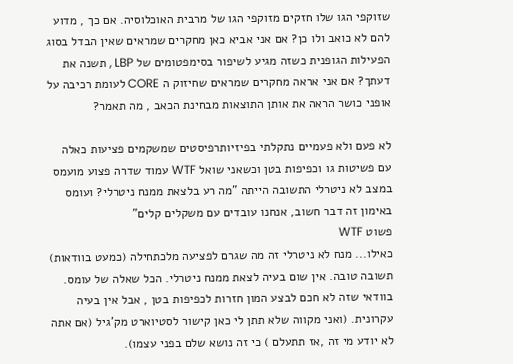שזוקפי הגו שלו חזקים מזוקפי הגו של מרבית האוכלוסיה. אם כך , מדוע להם לא כואב ולו כן? אם אני אביא כאן מחקרים שמראים שאין הבדל בסוג הפעילות הגופנית כשזה מגיע לשיפור בסימפטומים של LBP , תשנה את דעתך? אם אני אראה מחקרים שמראים שחיזוק ה CORE לעומת רכיבה על אופני כושר הראה את אותן התוצאות מבחינת הכאב , מה תאמר?

לא פעם ולא פעמיים נתקלתי בפיזיותרפיסטים שמשקמים פציעות כאלה עם פשיטות גו וכפיפות בטן וכשאני שואל WTF עמוד שדרה פצוע מועמס במצב לא ניטרלי התשובה הייתה "מה רע בלצאת ממנח ניטרלי? ועומס באימון זה דבר חשוב, אנחנו עובדים עם משקלים קלים"
פשוט WTF
כאילו... מנח לא ניטרלי זה מה שגרם לפציעה מלכתחילה (כמעט בוודאות)
תשובה טובה. אין שום בעיה לצאת ממנח ניטרלי. הכל שאלה של עומס. בוודאי שזה לא חכם לבצע המון חזרות לכפיפות בטן , אבל אין בעיה עקרונית. (ואני מקווה שלא תתן לי כאן קישור לסטיוארט מק'גיל (אם אתה לא יודע מי זה ,אז תתעלם ) כי זה נושא שלם בפני עצמו).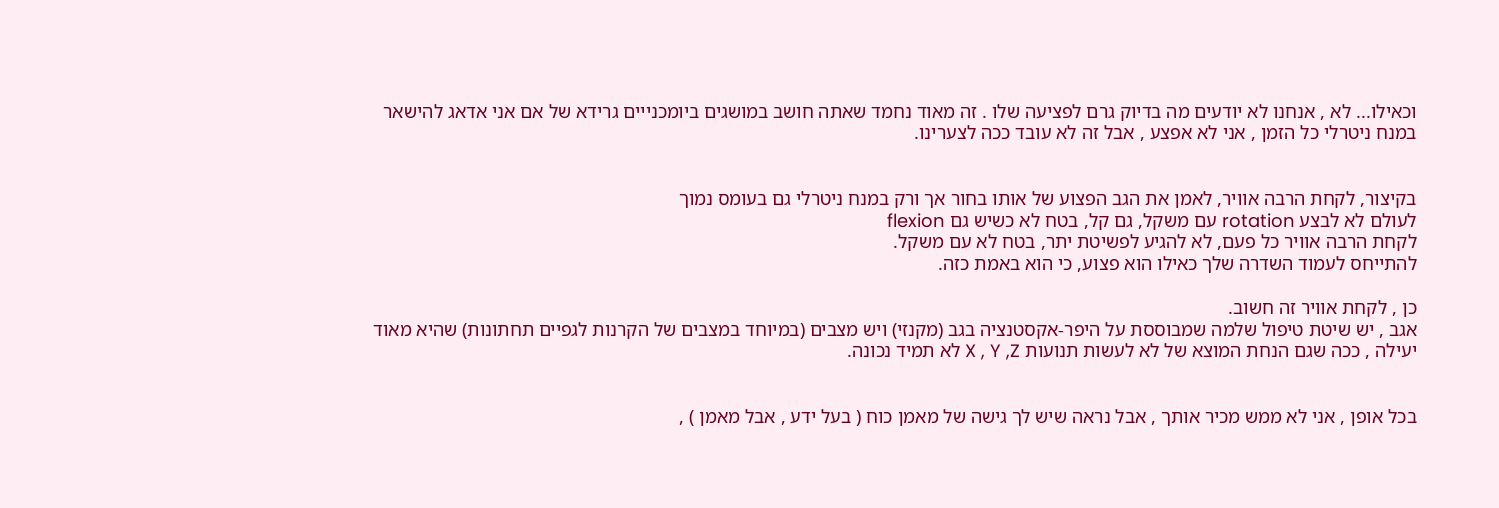וכאילו... לא , אנחנו לא יודעים מה בדיוק גרם לפציעה שלו . זה מאוד נחמד שאתה חושב במושגים ביומכנייים גרידא של אם אני אדאג להישאר במנח ניטרלי כל הזמן , אני לא אפצע , אבל זה לא עובד ככה לצערינו.


בקיצור, לקחת הרבה אוויר, לאמן את הגב הפצוע של אותו בחור אך ורק במנח ניטרלי גם בעומס נמוך
לעולם לא לבצע rotation עם משקל, גם קל, בטח לא כשיש גם flexion
לקחת הרבה אוויר כל פעם, לא להגיע לפשיטת יתר, בטח לא עם משקל.
להתייחס לעמוד השדרה שלך כאילו הוא פצוע, כי הוא באמת כזה.

כן , לקחת אוויר זה חשוב.
אגב , יש שיטת טיפול שלמה שמבוססת על היפר-אקסטנציה בגב (מקנזי) ויש מצבים (במיוחד במצבים של הקרנות לגפיים תחתונות) שהיא מאוד יעילה , ככה שגם הנחת המוצא של לא לעשות תנועות X , Y ,Z לא תמיד נכונה.


בכל אופן , אני לא ממש מכיר אותך , אבל נראה שיש לך גישה של מאמן כוח ( בעל ידע , אבל מאמן ) ,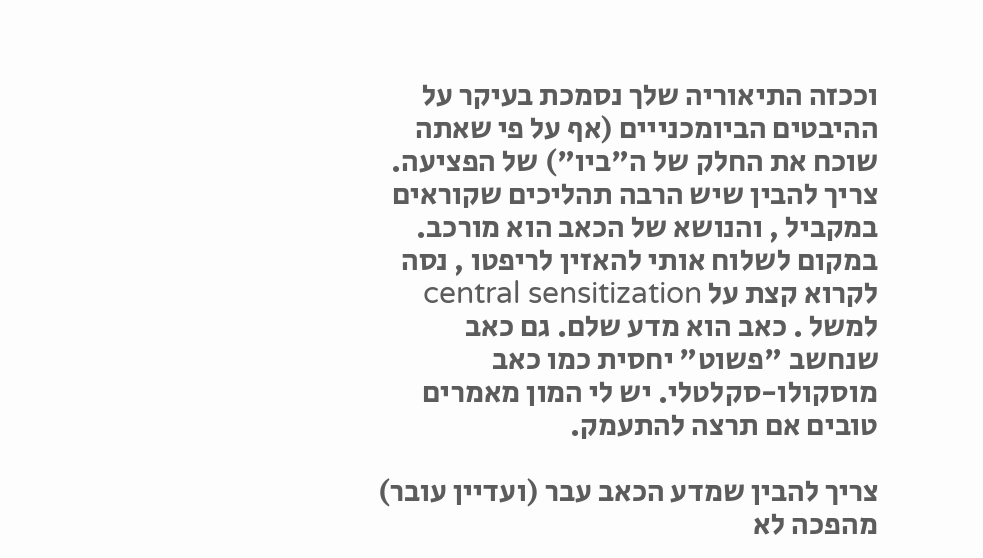וככזה התיאוריה שלך נסמכת בעיקר על ההיבטים הביומכנייים (אף על פי שאתה שוכח את החלק של ה"ביו") של הפציעה. צריך להבין שיש הרבה תהליכים שקוראים במקביל , והנושא של הכאב הוא מורכב. במקום לשלוח אותי להאזין לריפטו , נסה לקרוא קצת על central sensitization למשל . כאב הוא מדע שלם. גם כאב שנחשב "פשוט" יחסית כמו כאב מוסקולו-סקלטלי. יש לי המון מאמרים טובים אם תרצה להתעמק.

צריך להבין שמדע הכאב עבר (ועדיין עובר) מהפכה לא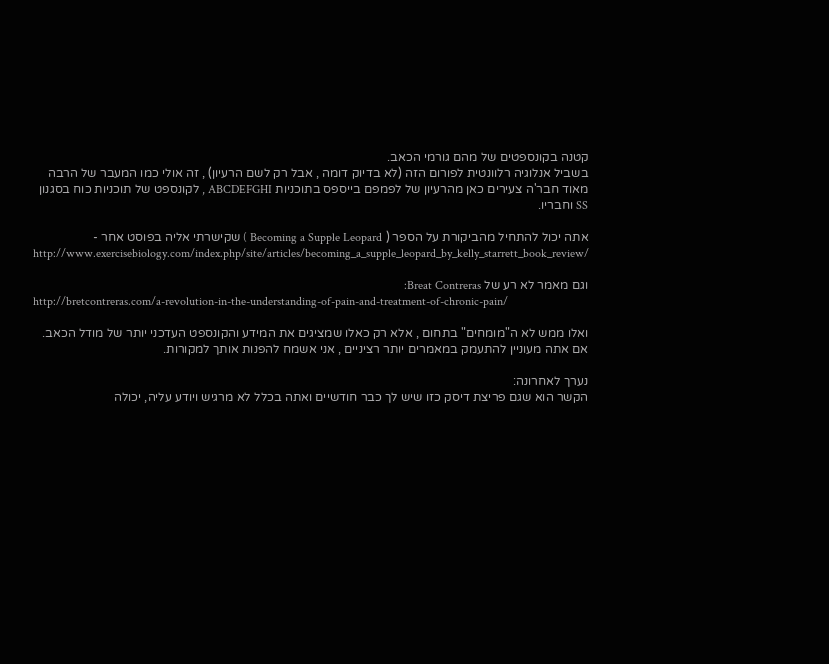קטנה בקונספטים של מהם גורמי הכאב.
בשביל אנלוגיה רלוונטית לפורום הזה (לא בדיוק דומה , אבל רק לשם הרעיון) , זה אולי כמו המעבר של הרבה מאוד חבר'ה צעירים כאן מהרעיון של לפמפם בייספס בתוכניות ABCDEFGHI , לקונספט של תוכניות כוח בסגנון SS וחבריו.

אתה יכול להתחיל מהביקורת על הספר ( Becoming a Supple Leopard ) שקישרתי אליה בפוסט אחר -
http://www.exercisebiology.com/index.php/site/articles/becoming_a_supple_leopard_by_kelly_starrett_book_review/

וגם מאמר לא רע של Breat Contreras:
http://bretcontreras.com/a-revolution-in-the-understanding-of-pain-and-treatment-of-chronic-pain/

ואלו ממש לא ה"מומחים" בתחום , אלא רק כאלו שמציגים את המידע והקונספט העדכני יותר של מודל הכאב.
אם אתה מעוניין להתעמק במאמרים יותר רציניים , אני אשמח להפנות אותך למקורות.

נערך לאחרונה:
הקשר הוא שגם פריצת דיסק כזו שיש לך כבר חודשיים ואתה בכלל לא מרגיש ויודע עליה, יכולה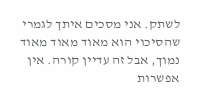לשתק. אני מסכים איתך לגמרי שהסיכוי הוא מאוד מאוד מאוד נמוך, אבל זה עדיין קורה. אין אפשרות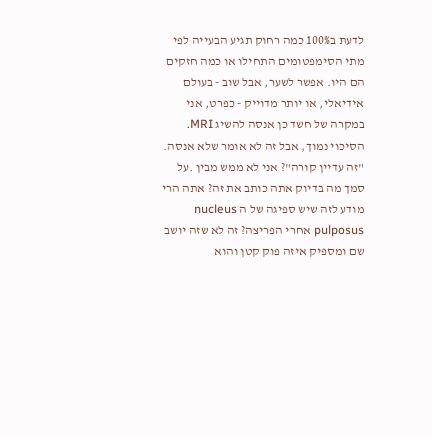לדעת ב100% כמה רחוק תגיע הבעייה לפי מתי הסימפטומים התחילו או כמה חזקים הם היו. אפשר לשער, אבל שוב - בעולם אידיאלי, או יותר מדוייק - כפרט, אני במקרה של חשד כן אנסה להשיג MRI. הסיכוי נמוך, אבל זה לא אומר שלא אנסה. "זה עדיין קורה"? אני לא ממש מבין .על סמך מה בדיוק אתה כותב את זה? אתה הרי מודע לזה שיש ספיגה של ה nucleus pulposus אחרי הפריצה? זה לא שזה יושב שם ומספיק איזה פוק קטן והוא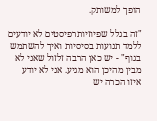הופך למשותק.

"זה בגלל שפיוזיותרפיסטים לא יודעים ללמד תנועות בסיסיות ואיך להשתמש בגוף" - יש כאן הרבה זלזול שאני לא מבין מהיכן הוא מגיע. אני לא יודע איזו הכרה יש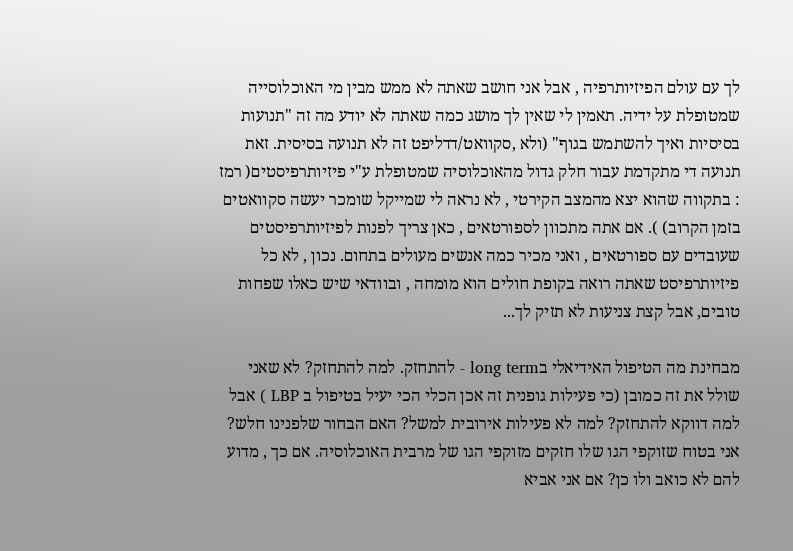לך עם עולם הפיזיותרפיה , אבל אני חושב שאתה לא ממש מבין מי האוכלוסייה שמטופלת על ידיה. תאמין לי שאין לך מושג כמה שאתה לא יודע מה זה "תנועות בסיסיות ואיך להשתמש בגוף" (ולא ,סקוואט/דדליפט זה לא תנועה בסיסית. זאת תנועה די מתקדמת עבור חלק גדול מהאוכלוסיה שמטופלת ע"י פיזיותרפיסטים( רמז : בתקווה שהוא יצא מהמצב הקירטי , לא נראה לי שמייקל שומכר יעשה סקוואטים בזמן הקרוב) ). אם אתה מתכוון לספורטאים , כאן צריך לפנות לפיזיותרפיסטים שעובדים עם ספורטאים , ואני מכיר כמה אנשים מעולים בתחום. נכון , לא כל פיזיותרפיסט שאתה רואה בקופת חולים הוא מומחה , ובוודאי שיש כאלו שפחות טובים, אבל קצת צניעות לא תזיק לך...

מבחינת מה הטיפול האידיאלי בlong term - להתחזק. למה להתחזק? לא שאני שולל את זה כמובן (כי פעילות גופנית זה אכן הכלי הכי יעיל בטיפול ב LBP ) אבל למה דווקא להתחזק? למה לא פעילות אירובית למשל? האם הבחור שלפנינו חלש? אני בטוח שזוקפי הגו שלו חזקים מזוקפי הגו של מרבית האוכלוסיה. אם כך , מדוע להם לא כואב ולו כן? אם אני אביא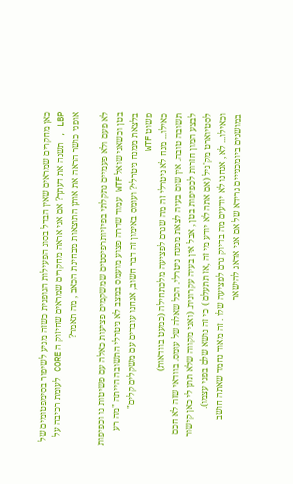כאן מחקרים שמראים שאין הבדל בסוג הפעילות הגופנית כשזה מגיע לשיפור בסימפטומים של LBP , תשנה את דעתך? אם אני אראה מחקרים שמראים שחיזוק ה CORE לעומת רכיבה על אופני כושר הראה את אותן התוצאות מבחינת הכאב , מה תאמר?

לא פעם ולא פעמיים נתקלתי בפיזיותרפיסטים שמשקמים פציעות כאלה עם פשיטות גו וכפיפות בטן וכשאני שואל WTF עמוד שדרה פצוע מועמס במצב לא ניטרלי התשובה הייתה "מה רע בלצאת ממנח ניטרלי? ועומס באימון זה דבר חשוב, אנחנו עובדים עם משקלים קלים"
פשוט WTF
כאילו... מנח לא ניטרלי זה מה שגרם לפציעה מלכתחילה (כמעט בוודאות)
תשובה טובה. אין שום בעיה לצאת ממנח ניטרלי. הכל שאלה של עומס. בוודאי שזה לא חכם לבצע המון חזרות לכפיפות בטן , אבל אין בעיה עקרונית. (ואני מקווה שלא תתן לי כאן קישור לסטיוארט מק'גיל (אם אתה לא יודע מי זה ,אז תתעלם ) כי זה נושא שלם בפני עצמו).
וכאילו... לא , אנחנו לא יודעים מה בדיוק גרם לפציעה שלו . זה מאוד נחמד שאתה חושב במושגים ביומכנייים גרידא של אם אני אדאג להישאר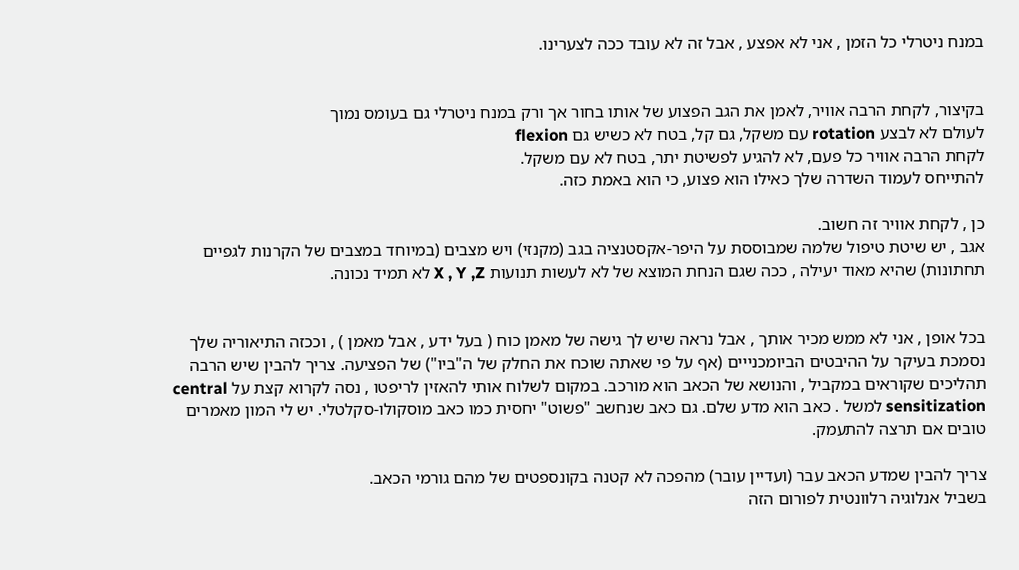במנח ניטרלי כל הזמן , אני לא אפצע , אבל זה לא עובד ככה לצערינו.


בקיצור, לקחת הרבה אוויר, לאמן את הגב הפצוע של אותו בחור אך ורק במנח ניטרלי גם בעומס נמוך
לעולם לא לבצע rotation עם משקל, גם קל, בטח לא כשיש גם flexion
לקחת הרבה אוויר כל פעם, לא להגיע לפשיטת יתר, בטח לא עם משקל.
להתייחס לעמוד השדרה שלך כאילו הוא פצוע, כי הוא באמת כזה.

כן , לקחת אוויר זה חשוב.
אגב , יש שיטת טיפול שלמה שמבוססת על היפר-אקסטנציה בגב (מקנזי) ויש מצבים (במיוחד במצבים של הקרנות לגפיים תחתונות) שהיא מאוד יעילה , ככה שגם הנחת המוצא של לא לעשות תנועות X , Y ,Z לא תמיד נכונה.


בכל אופן , אני לא ממש מכיר אותך , אבל נראה שיש לך גישה של מאמן כוח ( בעל ידע , אבל מאמן ) , וככזה התיאוריה שלך נסמכת בעיקר על ההיבטים הביומכנייים (אף על פי שאתה שוכח את החלק של ה"ביו") של הפציעה. צריך להבין שיש הרבה תהליכים שקוראים במקביל , והנושא של הכאב הוא מורכב. במקום לשלוח אותי להאזין לריפטו , נסה לקרוא קצת על central sensitization למשל . כאב הוא מדע שלם. גם כאב שנחשב "פשוט" יחסית כמו כאב מוסקולו-סקלטלי. יש לי המון מאמרים טובים אם תרצה להתעמק.

צריך להבין שמדע הכאב עבר (ועדיין עובר) מהפכה לא קטנה בקונספטים של מהם גורמי הכאב.
בשביל אנלוגיה רלוונטית לפורום הזה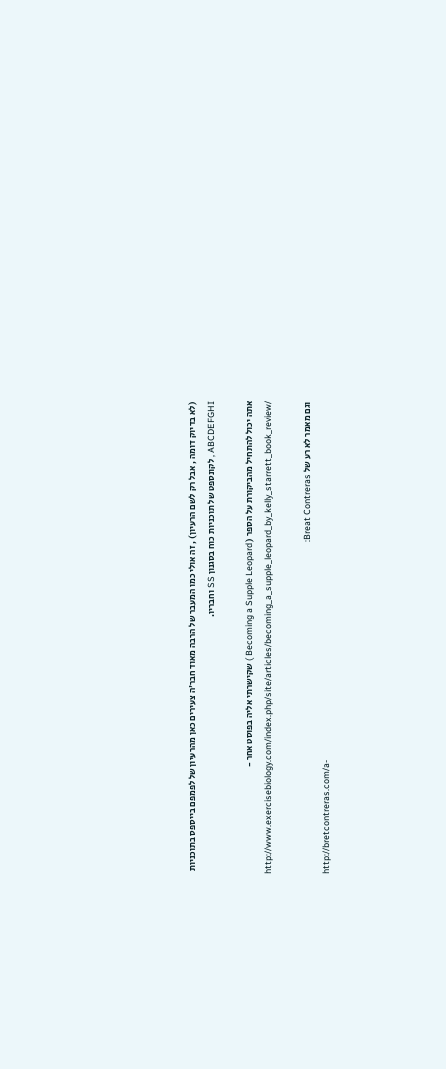(לא בדיוק דומה , אבל רק לשם הרעיון) , זה אולי כמו המעבר של הרבה מאוד חבר'ה צעירים כאן מהרעיון של לפמפם בייספס בתוכניות ABCDEFGHI , לקונספט של תוכניות כוח בסגנון SS וחבריו.

אתה יכול להתחיל מהביקורת על הספר ( Becoming a Supple Leopard ) שקישרתי אליה בפוסט אחר -
http://www.exercisebiology.com/index.php/site/articles/becoming_a_supple_leopard_by_kelly_starrett_book_review/

וגם מאמר לא רע של Breat Contreras:
http://bretcontreras.com/a-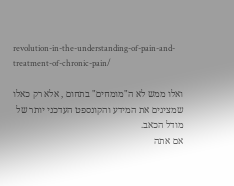revolution-in-the-understanding-of-pain-and-treatment-of-chronic-pain/

ואלו ממש לא ה"מומחים" בתחום , אלא רק כאלו שמציגים את המידע והקונספט העדכני יותר של מודל הכאב.
אם אתה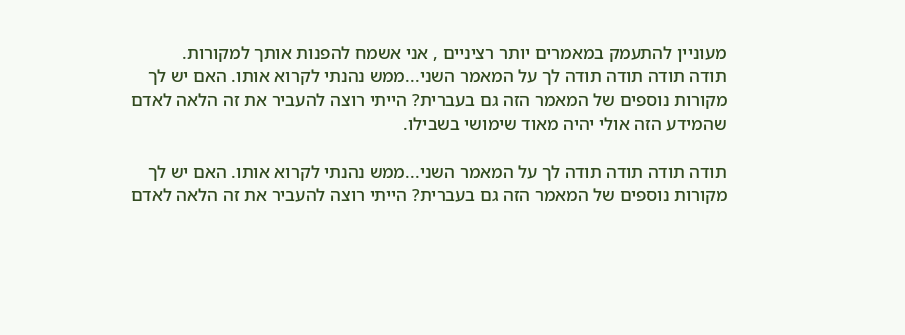מעוניין להתעמק במאמרים יותר רציניים , אני אשמח להפנות אותך למקורות.
תודה תודה תודה תודה לך על המאמר השני...ממש נהנתי לקרוא אותו. האם יש לך מקורות נוספים של המאמר הזה גם בעברית? הייתי רוצה להעביר את זה הלאה לאדם שהמידע הזה אולי יהיה מאוד שימושי בשבילו.

תודה תודה תודה תודה לך על המאמר השני...ממש נהנתי לקרוא אותו. האם יש לך מקורות נוספים של המאמר הזה גם בעברית? הייתי רוצה להעביר את זה הלאה לאדם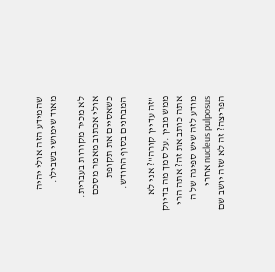שהמידע הזה אולי יהיה מאוד שימושי בשבילו.

לא מכיר מקורות בעברית.
אולי אכתוב מאמר מסכם כשאסיים את תקופת המבחנים בסוף החודש.

"זה עדיין קורה"? אני לא ממש מבין .על סמך מה בדיוק אתה כותב את זה? אתה הרי מודע לזה שיש ספיגה של ה nucleus pulposus אחרי הפריצה? זה לא שזה יושב שם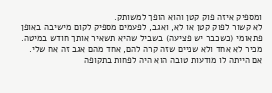ומספיק איזה פוק קטן והוא הופך למשותק.
לא קשור לפוק קטן או לא, ואגב, לפעמים מספיק לקום מישיבה באופן פתאומי (כשכבר יש פציעה) בשביל שהיא תשאיר אותך חודש במיטה. מכיר לא אחד ולא שניים שזה קרה להם, אחד מהם אגב זה אח שלי.
אם הייתה לו מודעות טובה הוא היה לפחות בתקופה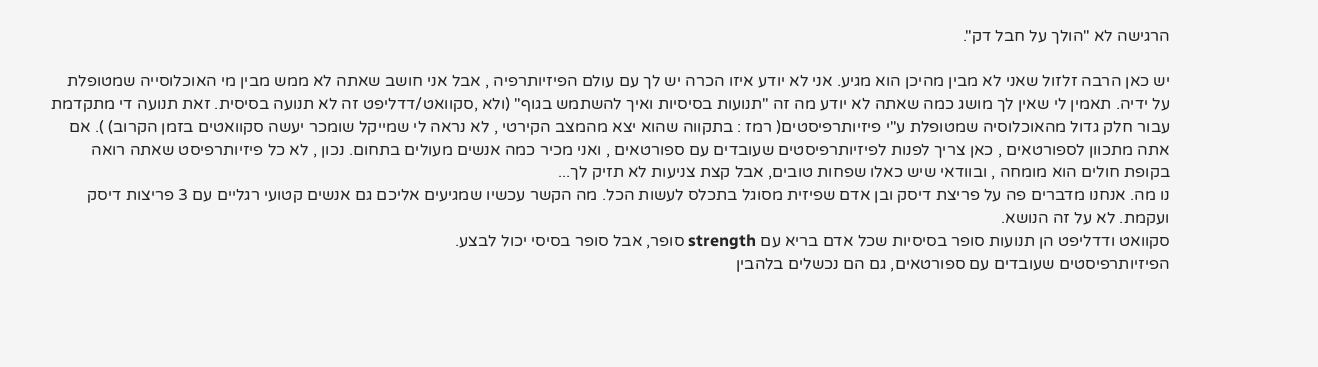הרגישה לא "הולך על חבל דק".

יש כאן הרבה זלזול שאני לא מבין מהיכן הוא מגיע. אני לא יודע איזו הכרה יש לך עם עולם הפיזיותרפיה , אבל אני חושב שאתה לא ממש מבין מי האוכלוסייה שמטופלת על ידיה. תאמין לי שאין לך מושג כמה שאתה לא יודע מה זה "תנועות בסיסיות ואיך להשתמש בגוף" (ולא ,סקוואט/דדליפט זה לא תנועה בסיסית. זאת תנועה די מתקדמת עבור חלק גדול מהאוכלוסיה שמטופלת ע"י פיזיותרפיסטים( רמז : בתקווה שהוא יצא מהמצב הקירטי , לא נראה לי שמייקל שומכר יעשה סקוואטים בזמן הקרוב) ). אם אתה מתכוון לספורטאים , כאן צריך לפנות לפיזיותרפיסטים שעובדים עם ספורטאים , ואני מכיר כמה אנשים מעולים בתחום. נכון , לא כל פיזיותרפיסט שאתה רואה בקופת חולים הוא מומחה , ובוודאי שיש כאלו שפחות טובים, אבל קצת צניעות לא תזיק לך...
נו מה. אנחנו מדברים פה על פריצת דיסק ובן אדם שפיזית מסוגל בתכלס לעשות הכל. מה הקשר עכשיו שמגיעים אליכם גם אנשים קטועי רגליים עם 3 פריצות דיסק ועקמת. לא על זה הנושא.
סקוואט ודדליפט הן תנועות סופר בסיסיות שכל אדם בריא עם strength סופר, אבל סופר בסיסי יכול לבצע.
הפיזיותרפיסטים שעובדים עם ספורטאים, גם הם נכשלים בלהבין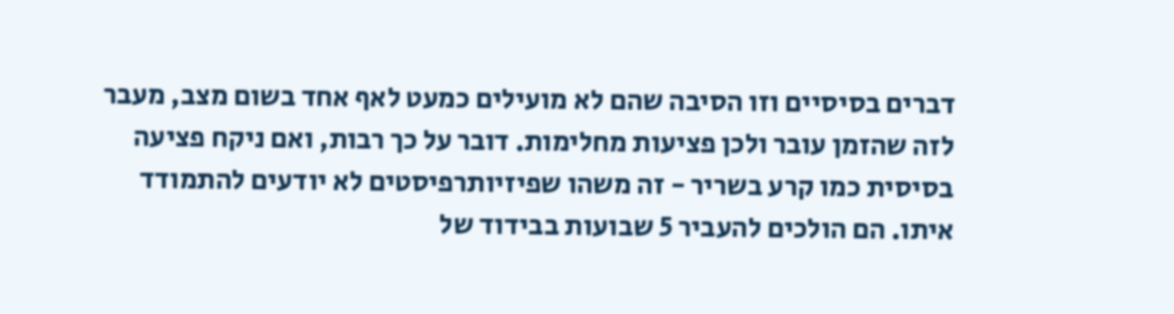דברים בסיסיים וזו הסיבה שהם לא מועילים כמעט לאף אחד בשום מצב, מעבר לזה שהזמן עובר ולכן פציעות מחלימות. דובר על כך רבות, ואם ניקח פציעה בסיסית כמו קרע בשריר - זה משהו שפיזיותרפיסטים לא יודעים להתמודד איתו. הם הולכים להעביר 5 שבועות בבידוד של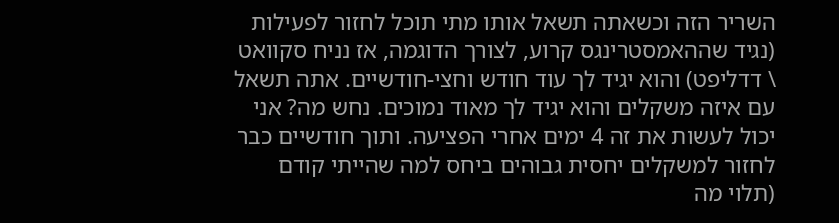השריר הזה וכשאתה תשאל אותו מתי תוכל לחזור לפעילות (נגיד שההאמסטרינגס קרוע, לצורך הדוגמה, אז נניח סקוואט \ דדליפט) והוא יגיד לך עוד חודש וחצי-חודשיים. אתה תשאל עם איזה משקלים והוא יגיד לך מאוד נמוכים. נחש מה? אני יכול לעשות את זה 4 ימים אחרי הפציעה. ותוך חודשיים כבר לחזור למשקלים יחסית גבוהים ביחס למה שהייתי קודם (תלוי מה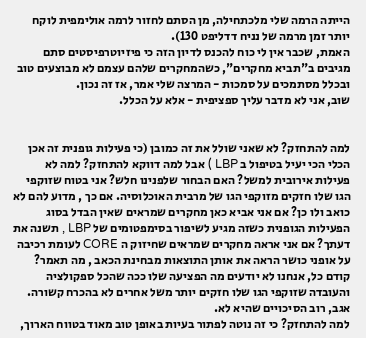הייתה הרמה שלי מלכתחילה, מן הסתם לחזור לרמה אולימפית לוקח יותר זמן מרמה של נניח דדליפט 130).
האמת, שכבר אין לי כוח להכנס לדיון הזה כי פיזיוטרפיסטים סתם מגיבים ב"תביא מחקרים", כשהמחקרים שלהם עצמם לא מבוצעים טוב ובכלל מסתמכים על סמכות - המרצה שלי אמר, אז זה נכון.
שוב, אני לא מדבר עליך ספציפית - אלא על הכלל.


למה להתחזק? לא שאני שולל את זה כמובן (כי פעילות גופנית זה אכן הכלי הכי יעיל בטיפול ב LBP ) אבל למה דווקא להתחזק? למה לא פעילות אירובית למשל? האם הבחור שלפנינו חלש? אני בטוח שזוקפי הגו שלו חזקים מזוקפי הגו של מרבית האוכלוסיה. אם כך , מדוע להם לא כואב ולו כן? אם אני אביא כאן מחקרים שמראים שאין הבדל בסוג הפעילות הגופנית כשזה מגיע לשיפור בסימפטומים של LBP , תשנה את דעתך? אם אני אראה מחקרים שמראים שחיזוק ה CORE לעומת רכיבה על אופני כושר הראה את אותן התוצאות מבחינת הכאב , מה תאמר?
קודם כל, אנחנו לא יודעים מה הפציעה שלו ככה שהכל ספקולציה והעובדה שזוקפי הגו שלו חזקים יותר משל אחרים לא בהכרח קשורה. אגב, רוב הסיכויים שהיא לא.
למה להתחזק? כי זה נוטה לפתור בעיות באופן טוב מאוד בטווח הארוך,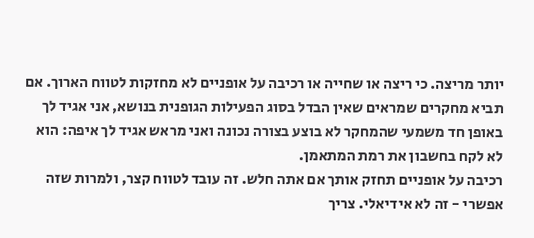יותר מריצה. כי ריצה או שחייה או רכיבה על אופניים לא מחזקות לטווח הארוך. אם תביא מחקרים שמראים שאין הבדל בסוג הפעילות הגופנית בנושא, אני אגיד לך באופן חד משמעי שהמחקר לא בוצע בצורה נכונה ואני מראש אגיד לך איפה: הוא לא לקח בחשבון את רמת המתאמן.
רכיבה על אופניים תחזק אותך אם אתה חלש. זה עובד לטווח קצר, ולמרות שזה אפשרי - זה לא אידיאלי. צריך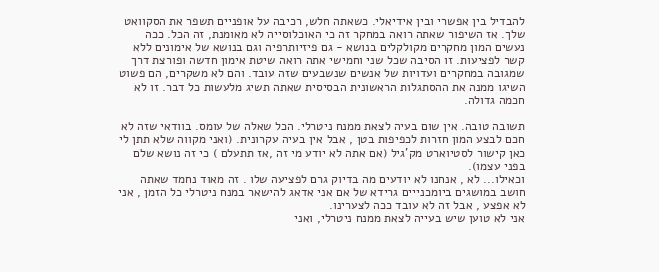להבדיל בין אפשרי ובין אידיאלי. כשאתה חלש, רכיבה על אופניים תשפר את הסקוואט שלך. אז השיפור שאתה רואה במחקר זה כי האוכלוסייה לא מאומנת, זה הכל. ככה נעשים המון מחקרים מקולקלים בנושא - גם פיזיותרפיה וגם בנושא של אימונים ללא קשר לפציעות. זו הסיבה שכל שני וחמישי אתה רואה שיטת אימון חדשה ופורצת דרך שמגובה במחקרים ועדויות של אנשים שנשבעים שזה עובד. והם לא משקרים, הם פשוט השיגו ממנה את ההסתגלות הראשונית הבסיסית שאתה תשיג מלעשות כל דבר. זו לא חכמה גדולה.

תשובה טובה. אין שום בעיה לצאת ממנח ניטרלי. הכל שאלה של עומס. בוודאי שזה לא חכם לבצע המון חזרות לכפיפות בטן , אבל אין בעיה עקרונית. (ואני מקווה שלא תתן לי כאן קישור לסטיוארט מק'גיל (אם אתה לא יודע מי זה ,אז תתעלם ) כי זה נושא שלם בפני עצמו).
וכאילו... לא , אנחנו לא יודעים מה בדיוק גרם לפציעה שלו . זה מאוד נחמד שאתה חושב במושגים ביומכנייים גרידא של אם אני אדאג להישאר במנח ניטרלי כל הזמן , אני לא אפצע , אבל זה לא עובד ככה לצערינו.
אני לא טוען שיש בעייה לצאת ממנח ניטרלי, ואני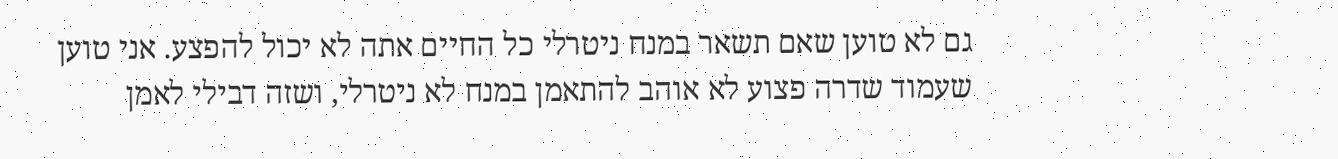גם לא טוען שאם תשאר במנח ניטרלי כל החיים אתה לא יכול להפצע. אני טוען שעמוד שדרה פצוע לא אוהב להתאמן במנח לא ניטרלי, ושזה דבילי לאמן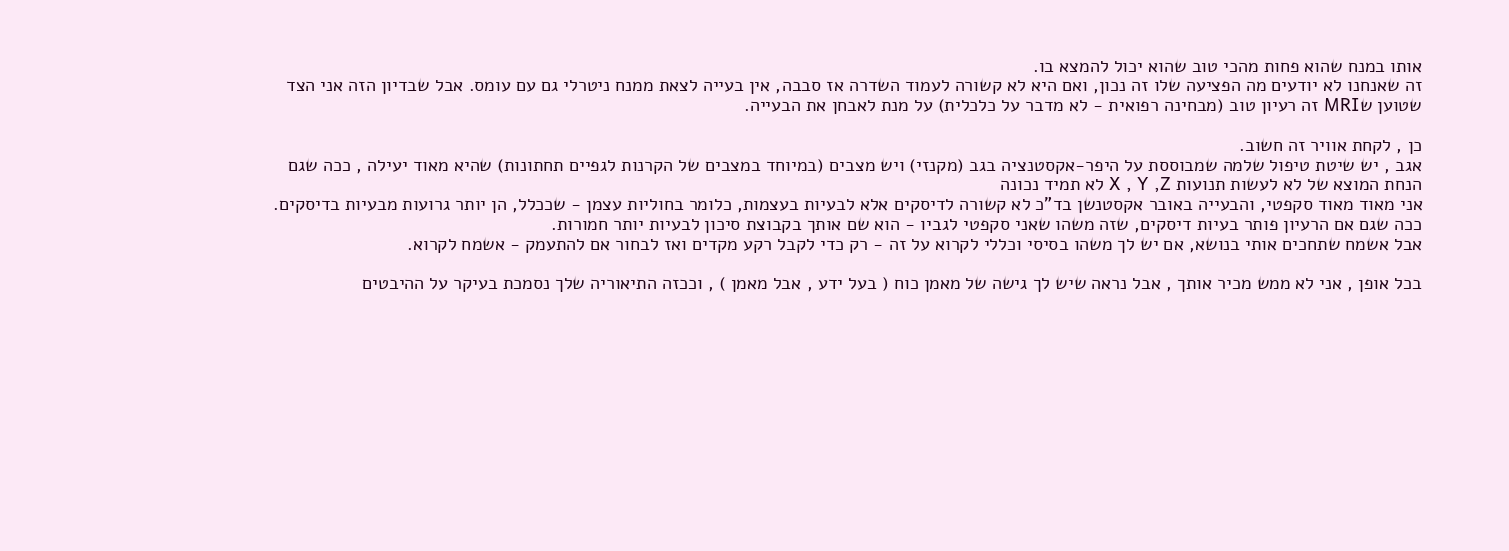אותו במנח שהוא פחות מהכי טוב שהוא יכול להמצא בו.
זה שאנחנו לא יודעים מה הפציעה שלו זה נכון, ואם היא לא קשורה לעמוד השדרה אז סבבה, אין בעייה לצאת ממנח ניטרלי גם עם עומס. אבל שבדיון הזה אני הצד שטוען שMRI זה רעיון טוב (מבחינה רפואית - לא מדבר על כלכלית) על מנת לאבחן את הבעייה.

כן , לקחת אוויר זה חשוב.
אגב , יש שיטת טיפול שלמה שמבוססת על היפר-אקסטנציה בגב (מקנזי) ויש מצבים (במיוחד במצבים של הקרנות לגפיים תחתונות) שהיא מאוד יעילה , ככה שגם הנחת המוצא של לא לעשות תנועות X , Y ,Z לא תמיד נכונה
אני מאוד מאוד סקפטי, והבעייה באובר אקסטנשן בד"כ לא קשורה לדיסקים אלא לבעיות בעצמות, כלומר בחוליות עצמן - שככלל, הן יותר גרועות מבעיות בדיסקים. ככה שגם אם הרעיון פותר בעיות דיסקים, שזה משהו שאני סקפטי לגביו - הוא שם אותך בקבוצת סיכון לבעיות יותר חמורות.
אבל אשמח שתחכים אותי בנושא, אם יש לך משהו בסיסי וכללי לקרוא על זה - רק כדי לקבל רקע מקדים ואז לבחור אם להתעמק - אשמח לקרוא.

בכל אופן , אני לא ממש מכיר אותך , אבל נראה שיש לך גישה של מאמן כוח ( בעל ידע , אבל מאמן ) , וככזה התיאוריה שלך נסמכת בעיקר על ההיבטים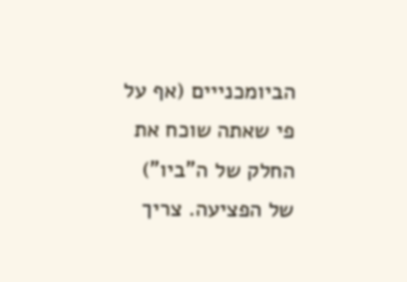הביומכנייים (אף על פי שאתה שוכח את החלק של ה"ביו") של הפציעה. צריך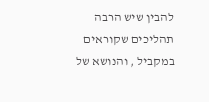להבין שיש הרבה תהליכים שקוראים במקביל , והנושא של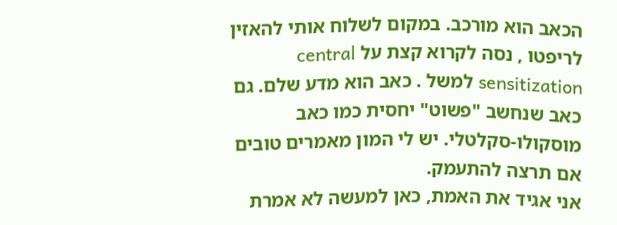הכאב הוא מורכב. במקום לשלוח אותי להאזין לריפטו , נסה לקרוא קצת על central sensitization למשל . כאב הוא מדע שלם. גם כאב שנחשב "פשוט" יחסית כמו כאב מוסקולו-סקלטלי. יש לי המון מאמרים טובים אם תרצה להתעמק.
אני אגיד את האמת, כאן למעשה לא אמרת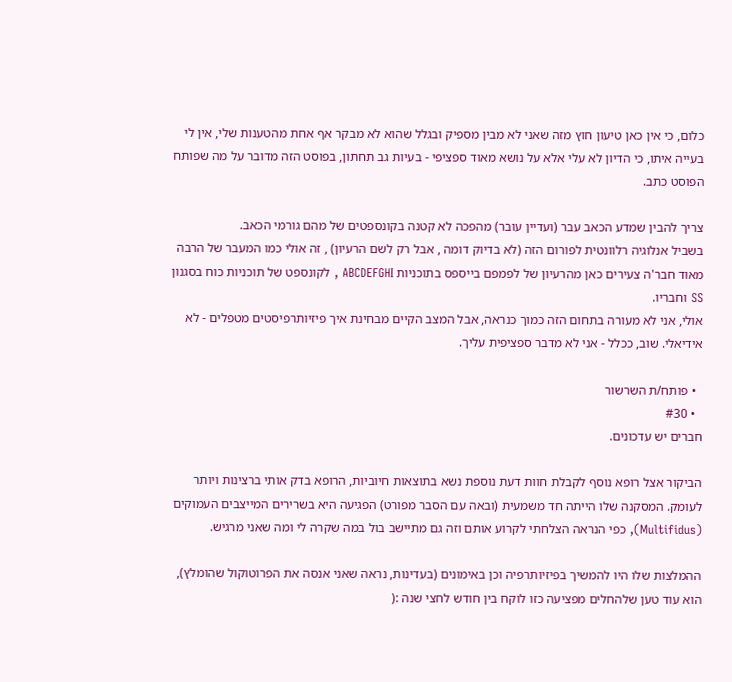כלום, כי אין כאן טיעון חוץ מזה שאני לא מבין מספיק ובגלל שהוא לא מבקר אף אחת מהטענות שלי, אין לי בעייה איתו, כי הדיון לא עלי אלא על נושא מאוד ספציפי - בעיות גב תחתון, בפוסט הזה מדובר על מה שפותח הפוסט כתב.

צריך להבין שמדע הכאב עבר (ועדיין עובר) מהפכה לא קטנה בקונספטים של מהם גורמי הכאב.
בשביל אנלוגיה רלוונטית לפורום הזה (לא בדיוק דומה , אבל רק לשם הרעיון) , זה אולי כמו המעבר של הרבה מאוד חבר'ה צעירים כאן מהרעיון של לפמפם בייספס בתוכניות ABCDEFGHI , לקונספט של תוכניות כוח בסגנון SS וחבריו.
אולי, אני לא מעורה בתחום הזה כמוך כנראה, אבל המצב הקיים מבחינת איך פיזיותרפיסטים מטפלים - לא אידיאלי. שוב, ככלל - אני לא מדבר ספציפית עליך.

  • פותח/ת השרשור
  • #30
חברים יש עדכונים.

הביקור אצל רופא נוסף לקבלת חוות דעת נוספת נשא בתוצאות חיוביות, הרופא בדק אותי ברצינות ויותר לעומק. המסקנה שלו הייתה חד משמעית (ובאה עם הסבר מפורט) הפגיעה היא בשרירים המייצבים העמוקים (Multifidus), כפי הנראה הצלחתי לקרוע אותם וזה גם מתיישב בול במה שקרה לי ומה שאני מרגיש.

ההמלצות שלו היו להמשיך בפיזיותרפיה וכן באימונים (בעדינות, נראה שאני אנסה את הפרוטוקול שהומלץ), הוא עוד טען שלהחלים מפציעה כזו לוקח בין חודש לחצי שנה :(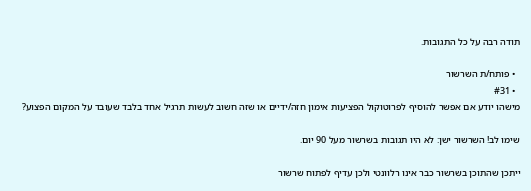תודה רבה על כל התגובות.

  • פותח/ת השרשור
  • #31
מישהו יודע אם אפשר להוסיף לפרוטוקול הפציעות אימון חזה/ידיים או שזה חשוב לעשות תרגיל אחד בלבד שעובד על המקום הפצוע?

שימו לב! השרשור ישן: לא היו תגובות בשרשור מעל 90 יום.

ייתכן שהתוכן בשרשור כבר אינו רלוונטי ולכן עדיף לפתוח שרשור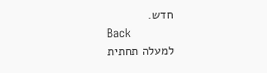חדש.
Back
למעלה תחתית